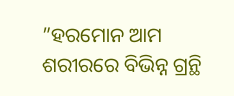”ହରମୋନ ଆମ ଶରୀରରେ ବିଭିନ୍ନ ଗ୍ରନ୍ଥି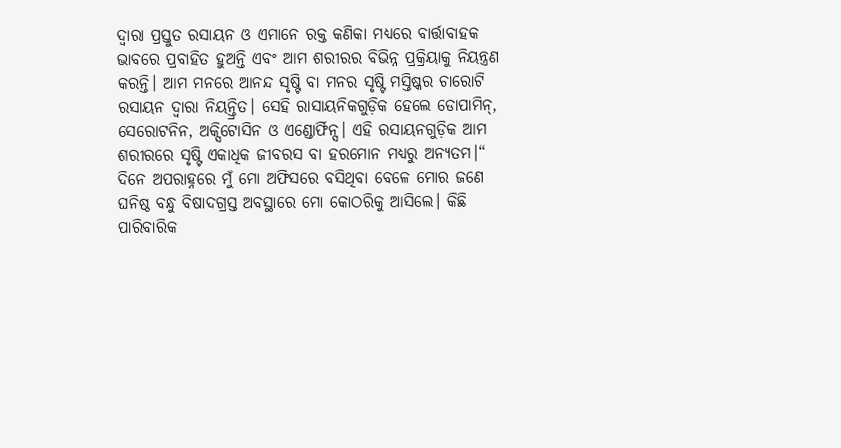ଦ୍ୱାରା ପ୍ରସ୍ତୁତ ରସାୟନ ଓ ଏମାନେ ରକ୍ତ କଣିକା ମଧ୍ୟରେ ବାର୍ତ୍ତାବାହକ ଭାବରେ ପ୍ରବାହିତ ହୁଅନ୍ତି ଏବଂ ଆମ ଶରୀରର ବିଭିନ୍ନ ପ୍ରକ୍ରିୟାକୁ ନିୟନ୍ତ୍ରଣ କରନ୍ତି। ଆମ ମନରେ ଆନନ୍ଦ ସୃଷ୍ଟି ବା ମନର ସୃଷ୍ଟି ମସ୍ତିଷ୍କର ଚାରୋଟି ରସାୟନ ଦ୍ୱାରା ନିୟନ୍ତ୍ରିତ। ସେହି ରାସାୟନିକଗୁଡ଼ିକ ହେଲେ ଡୋପାମିନ୍, ସେରୋଟନିନ, ଅକ୍ସିଟୋସିନ ଓ ଏଣ୍ଡୋର୍ଫିନ୍ସ। ଏହି ରସାୟନଗୁଡ଼ିକ ଆମ ଶରୀରରେ ସୃଷ୍ଟି ଏକାଧିକ ଜୀବରସ ବା ହରମୋନ ମଧ୍ୟରୁ ଅନ୍ୟତମ।“
ଦିନେ ଅପରାହ୍ନରେ ମୁଁ ମୋ ଅଫିସରେ ବସିଥିବା ବେଳେ ମୋର ଜଣେ ଘନିଷ୍ଠ ବନ୍ଧୁ ବିଷାଦଗ୍ରସ୍ତ ଅବସ୍ଥାରେ ମୋ କୋଠରିକୁ ଆସିଲେ। କିଛି ପାରିବାରିକ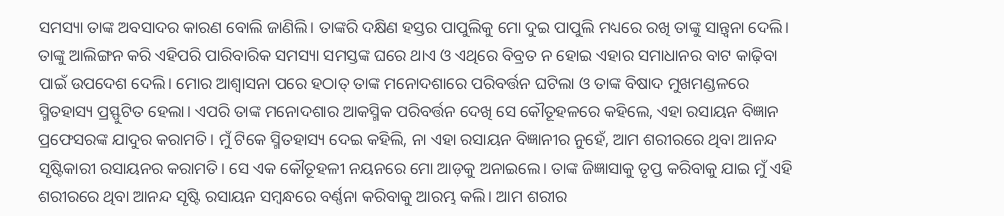ସମସ୍ୟା ତାଙ୍କ ଅବସାଦର କାରଣ ବୋଲି ଜାଣିଲି। ତାଙ୍କରି ଦକ୍ଷିଣ ହସ୍ତର ପାପୁଲିକୁ ମୋ ଦୁଇ ପାପୁଲି ମଧ୍ୟରେ ରଖି ତାଙ୍କୁ ସାନ୍ତ୍ୱନା ଦେଲି। ତାଙ୍କୁ ଆଲିଙ୍ଗନ କରି ଏହିପରି ପାରିବାରିକ ସମସ୍ୟା ସମସ୍ତଙ୍କ ଘରେ ଥାଏ ଓ ଏଥିରେ ବିବ୍ରତ ନ ହୋଇ ଏହାର ସମାଧାନର ବାଟ କାଢ଼ିବା ପାଇଁ ଉପଦେଶ ଦେଲି। ମୋର ଆଶ୍ୱାସନା ପରେ ହଠାତ୍ ତାଙ୍କ ମନୋଦଶାରେ ପରିବର୍ତ୍ତନ ଘଟିଲା ଓ ତାଙ୍କ ବିଷାଦ ମୁଖମଣ୍ଡଳରେ ସ୍ମିତହାସ୍ୟ ପ୍ରସ୍ଫୁଟିତ ହେଲା। ଏପରି ତାଙ୍କ ମନୋଦଶାର ଆକସ୍ମିକ ପରିବର୍ତ୍ତନ ଦେଖି ସେ କୌତୂହଳରେ କହିଲେ, ଏହା ରସାୟନ ବିଜ୍ଞାନ ପ୍ରଫେସରଙ୍କ ଯାଦୁର କରାମତି। ମୁଁ ଟିକେ ସ୍ମିତହାସ୍ୟ ଦେଇ କହିଲି, ନା ଏହା ରସାୟନ ବିଜ୍ଞାନୀର ନୁହେଁ, ଆମ ଶରୀରରେ ଥିବା ଆନନ୍ଦ ସୃଷ୍ଟିକାରୀ ରସାୟନର କରାମତି। ସେ ଏକ କୌତୂହଳୀ ନୟନରେ ମୋ ଆଡ଼କୁ ଅନାଇଲେ। ତାଙ୍କ ଜିଜ୍ଞାସାକୁ ତୃପ୍ତ କରିବାକୁ ଯାଇ ମୁଁ ଏହି ଶରୀରରେ ଥିବା ଆନନ୍ଦ ସୃଷ୍ଟି ରସାୟନ ସମ୍ବନ୍ଧରେ ବର୍ଣ୍ଣନା କରିବାକୁ ଆରମ୍ଭ କଲି। ଆମ ଶରୀର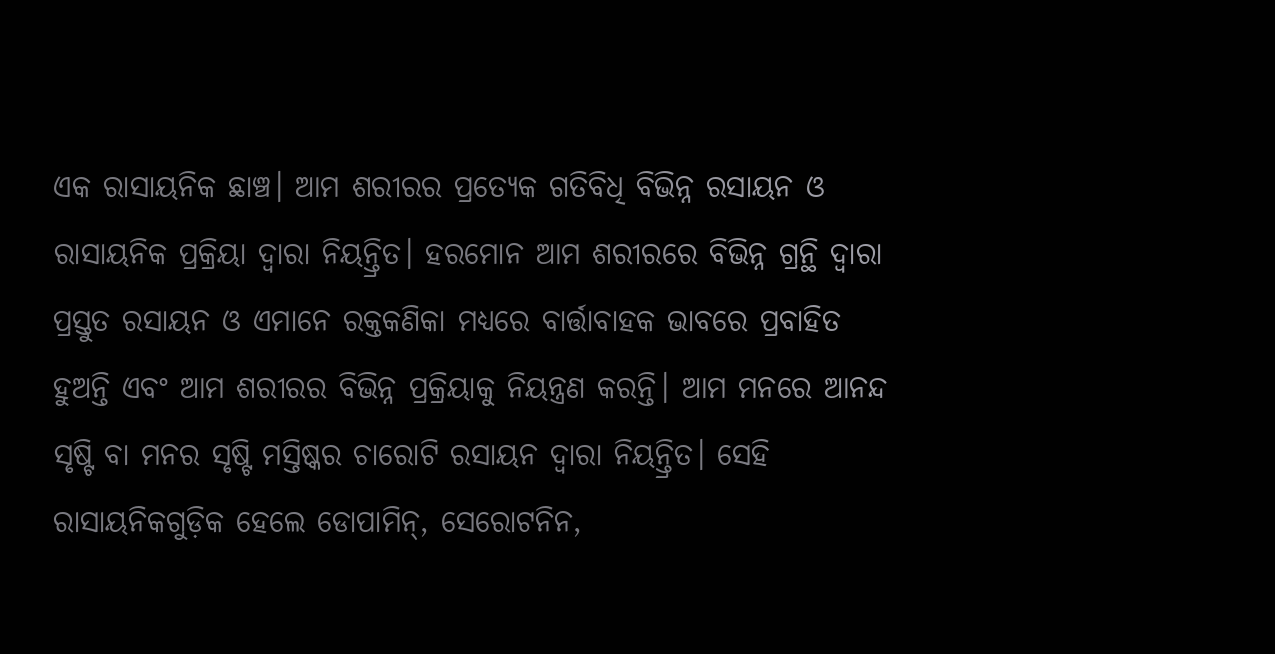ଏକ ରାସାୟନିକ ଛାଞ୍ଚ। ଆମ ଶରୀରର ପ୍ରତ୍ୟେକ ଗତିବିଧି ବିଭିନ୍ନ ରସାୟନ ଓ ରାସାୟନିକ ପ୍ରକ୍ରିୟା ଦ୍ୱାରା ନିୟନ୍ତ୍ରିତ। ହରମୋନ ଆମ ଶରୀରରେ ବିଭିନ୍ନ ଗ୍ରନ୍ଥି ଦ୍ୱାରା ପ୍ରସ୍ତୁତ ରସାୟନ ଓ ଏମାନେ ରକ୍ତକଣିକା ମଧ୍ୟରେ ବାର୍ତ୍ତାବାହକ ଭାବରେ ପ୍ରବାହିତ ହୁଅନ୍ତି ଏବଂ ଆମ ଶରୀରର ବିଭିନ୍ନ ପ୍ରକ୍ରିୟାକୁ ନିୟନ୍ତ୍ରଣ କରନ୍ତି। ଆମ ମନରେ ଆନନ୍ଦ ସୃଷ୍ଟି ବା ମନର ସୃଷ୍ଟି ମସ୍ତିଷ୍କର ଚାରୋଟି ରସାୟନ ଦ୍ୱାରା ନିୟନ୍ତ୍ରିତ। ସେହି ରାସାୟନିକଗୁଡ଼ିକ ହେଲେ ଡୋପାମିନ୍, ସେରୋଟନିନ,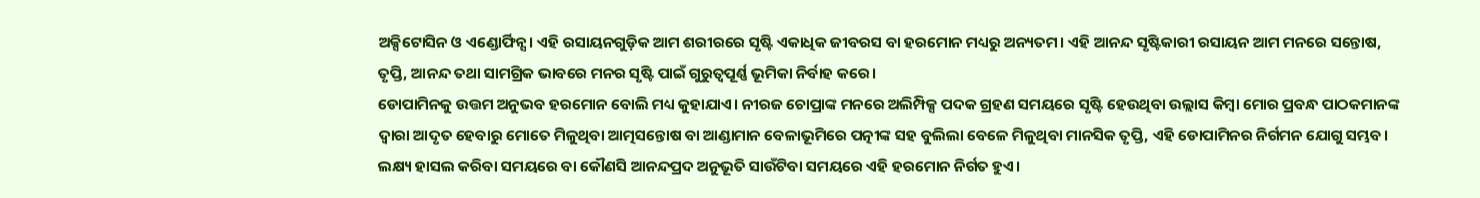ଅକ୍ସିଟୋସିନ ଓ ଏଣ୍ଡୋର୍ଫିନ୍ସ। ଏହି ରସାୟନଗୁଡ଼ିକ ଆମ ଶରୀରରେ ସୃଷ୍ଟି ଏକାଧିକ ଜୀବରସ ବା ହରମୋନ ମଧ୍ୟରୁ ଅନ୍ୟତମ। ଏହି ଆନନ୍ଦ ସୃଷ୍ଟିକାରୀ ରସାୟନ ଆମ ମନରେ ସନ୍ତୋଷ, ତୃପ୍ତି, ଆନନ୍ଦ ତଥା ସାମଗ୍ରିକ ଭାବରେ ମନର ସୃଷ୍ଟି ପାଇଁ ଗୁରୁତ୍ୱପୂର୍ଣ୍ଣ ଭୂମିକା ନିର୍ବାହ କରେ।
ଡୋପାମିନକୁ ଉତ୍ତମ ଅନୁଭବ ହରମୋନ ବୋଲି ମଧ୍ୟ କୁହାଯାଏ। ନୀରଜ ଚୋପ୍ରାଙ୍କ ମନରେ ଅଲିମ୍ପିକ୍ସ ପଦକ ଗ୍ରହଣ ସମୟରେ ସୃଷ୍ଟି ହେଉଥିବା ଉଲ୍ଲାସ କିମ୍ବା ମୋର ପ୍ରବନ୍ଧ ପାଠକମାନଙ୍କ ଦ୍ୱାରା ଆଦୃତ ହେବାରୁ ମୋତେ ମିଳୁଥିବା ଆତ୍ମସନ୍ତୋଷ ବା ଆଣ୍ଡାମାନ ବେଳାଭୂମିରେ ପତ୍ନୀଙ୍କ ସହ ବୁଲିଲା ବେଳେ ମିଳୁଥିବା ମାନସିକ ତୃପ୍ତି, ଏହି ଡୋପାମିନର ନିର୍ଗମନ ଯୋଗୁ ସମ୍ଭବ। ଲକ୍ଷ୍ୟ ହାସଲ କରିବା ସମୟରେ ବା କୌଣସି ଆନନ୍ଦପ୍ରଦ ଅନୁଭୂତି ସାଉଁଟିବା ସମୟରେ ଏହି ହରମୋନ ନିର୍ଗତ ହୁଏ।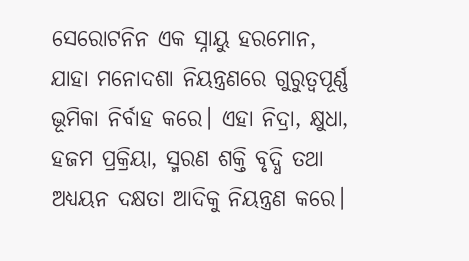ସେରୋଟନିନ ଏକ ସ୍ନାୟୁ ହରମୋନ, ଯାହା ମନୋଦଶା ନିୟନ୍ତ୍ରଣରେ ଗୁରୁତ୍ୱପୂର୍ଣ୍ଣ ଭୂମିକା ନିର୍ବାହ କରେ। ଏହା ନିଦ୍ରା, କ୍ଷୁଧା, ହଜମ ପ୍ରକ୍ରିୟା, ସ୍ମରଣ ଶକ୍ତି ବୃଦ୍ଧି ତଥା ଅଧ୍ୟୟନ ଦକ୍ଷତା ଆଦିକୁ ନିୟନ୍ତ୍ରଣ କରେ।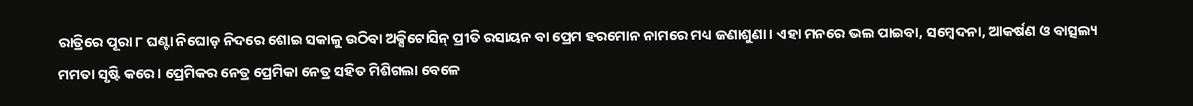ରାତ୍ରିରେ ପୂରା ୮ ଘଣ୍ଟା ନିଘୋଡ଼ ନିଦରେ ଶୋଇ ସକାଳୁ ଉଠିବା ଅକ୍ସିଟୋସିନ୍ ପ୍ରୀତି ରସାୟନ ବା ପ୍ରେମ ହରମୋନ ନାମରେ ମଧ୍ୟ ଜଣାଶୁଣା। ଏହା ମନରେ ଭଲ ପାଇବା, ସମ୍ବେଦନା, ଆକର୍ଷଣ ଓ ବାତ୍ସଲ୍ୟ ମମତା ସୃଷ୍ଟି କରେ। ପ୍ରେମିକର ନେତ୍ର ପ୍ରେମିକା ନେତ୍ର ସହିତ ମିଶିଗଲା ବେଳେ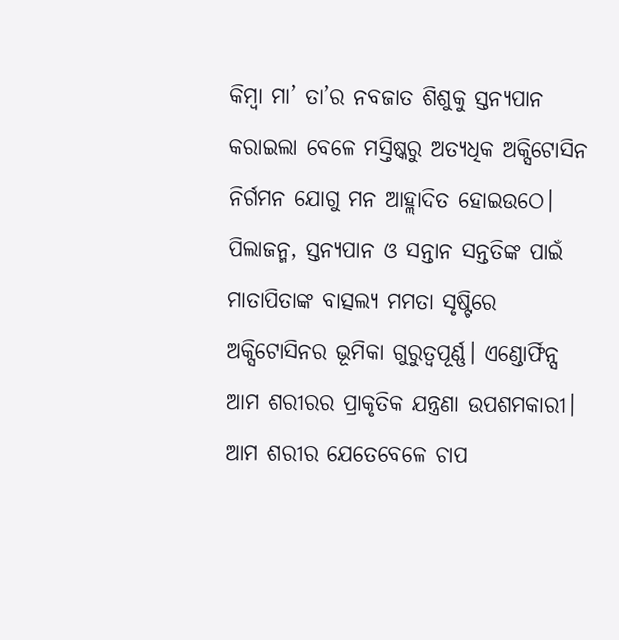କିମ୍ବା ମା’ ତା’ର ନବଜାତ ଶିଶୁକୁ ସ୍ତନ୍ୟପାନ କରାଇଲା ବେଳେ ମସ୍ତିଷ୍କରୁ ଅତ୍ୟଧିକ ଅକ୍ସିଟୋସିନ ନିର୍ଗମନ ଯୋଗୁ ମନ ଆହ୍ଲାଦିତ ହୋଇଉଠେ। ପିଲାଜନ୍ମ, ସ୍ତନ୍ୟପାନ ଓ ସନ୍ତାନ ସନ୍ତତିଙ୍କ ପାଇଁ ମାତାପିତାଙ୍କ ବାତ୍ସଲ୍ୟ ମମତା ସୃଷ୍ଟିରେ ଅକ୍ସିଟୋସିନର ଭୂମିକା ଗୁରୁତ୍ୱପୂର୍ଣ୍ଣ। ଏଣ୍ଡୋର୍ଫିନ୍ସ ଆମ ଶରୀରର ପ୍ରାକୃତିକ ଯନ୍ତ୍ରଣା ଉପଶମକାରୀ। ଆମ ଶରୀର ଯେତେବେଳେ ଚାପ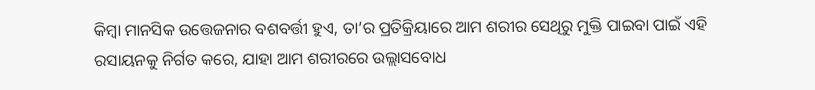କିମ୍ବା ମାନସିକ ଉତ୍ତେଜନାର ବଶବର୍ତ୍ତୀ ହୁଏ, ତା’ର ପ୍ରତିକ୍ରିୟାରେ ଆମ ଶରୀର ସେଥିରୁ ମୁକ୍ତି ପାଇବା ପାଇଁ ଏହି ରସାୟନକୁ ନିର୍ଗତ କରେ, ଯାହା ଆମ ଶରୀରରେ ଉଲ୍ଲାସବୋଧ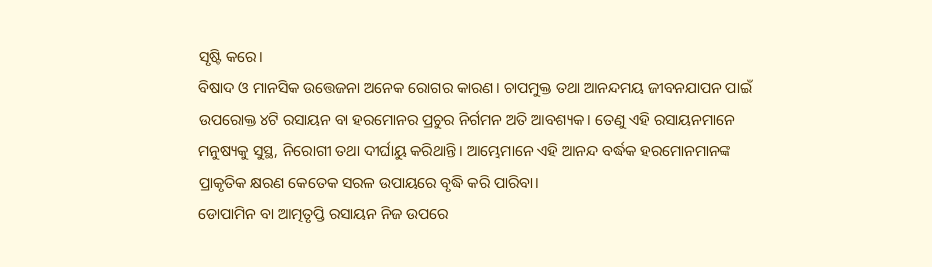ସୃଷ୍ଟି କରେ।
ବିଷାଦ ଓ ମାନସିକ ଉତ୍ତେଜନା ଅନେକ ରୋଗର କାରଣ। ଚାପମୁକ୍ତ ତଥା ଆନନ୍ଦମୟ ଜୀବନଯାପନ ପାଇଁ ଉପରୋକ୍ତ ୪ଟି ରସାୟନ ବା ହରମୋନର ପ୍ରଚୁର ନିର୍ଗମନ ଅତି ଆବଶ୍ୟକ। ତେଣୁ ଏହି ରସାୟନମାନେ ମନୁଷ୍ୟକୁ ସୁସ୍ଥ, ନିରୋଗୀ ତଥା ଦୀର୍ଘାୟୁ କରିଥାନ୍ତି। ଆମ୍ଭେମାନେ ଏହି ଆନନ୍ଦ ବର୍ଦ୍ଧକ ହରମୋନମାନଙ୍କ ପ୍ରାକୃତିକ କ୍ଷରଣ କେତେକ ସରଳ ଉପାୟରେ ବୃଦ୍ଧି କରି ପାରିବା।
ଡୋପାମିନ ବା ଆତ୍ମତୃପ୍ତି ରସାୟନ ନିଜ ଉପରେ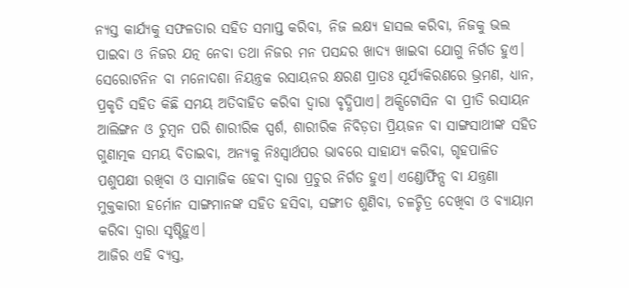ନ୍ୟସ୍ତ କାର୍ଯ୍ୟକୁ ସଫଳତାର ସହିତ ସମାପ୍ତ କରିବା, ନିଜ ଲକ୍ଷ୍ୟ ହାସଲ କରିବା, ନିଜକୁ ଭଲ ପାଇବା ଓ ନିଜର ଯତ୍ନ ନେବା ତଥା ନିଜର ମନ ପସନ୍ଦର ଖାଦ୍ୟ ଖାଇବା ଯୋଗୁ ନିର୍ଗତ ହୁଏ। ସେରୋଟନିନ ବା ମନୋଦଶା ନିୟନ୍ତ୍ରକ ରସାୟନର କ୍ଷରଣ ପ୍ରାତଃ ସୂର୍ଯ୍ୟକିରଣରେ ଭ୍ରମଣ, ଧ୍ୟାନ, ପ୍ରକୃତି ସହିତ କିଛି ସମୟ ଅତିବାହିତ କରିବା ଦ୍ୱାରା ବୃଦ୍ଧିପାଏ। ଅକ୍ସିଟୋସିନ ବା ପ୍ରୀତି ରସାୟନ ଆଲିଙ୍ଗନ ଓ ଚୁମ୍ବନ ପରି ଶାରୀରିକ ସ୍ପର୍ଶ, ଶାରୀରିକ ନିବିଡ଼ତା ପ୍ରିୟଜନ ବା ସାଙ୍ଗସାଥୀଙ୍କ ସହିତ ଗୁଣାତ୍ମକ ସମୟ ବିତାଇବା, ଅନ୍ୟକୁ ନିଃସ୍ବାର୍ଥପର ଭାବରେ ସାହାଯ୍ୟ କରିବା, ଗୃହପାଳିତ ପଶୁପକ୍ଷୀ ରଖିବା ଓ ସାମାଜିକ ହେବା ଦ୍ୱାରା ପ୍ରଚୁର ନିର୍ଗତ ହୁଏ। ଏଣ୍ଡୋର୍ଫିନ୍ସ ବା ଯନ୍ତ୍ରଣା ମୁକ୍ତକାରୀ ହର୍ମୋନ ସାଙ୍ଗମାନଙ୍କ ସହିତ ହସିବା, ସଙ୍ଗୀତ ଶୁଣିବା, ଚଳଚ୍ଚିତ୍ର ଦେଖିବା ଓ ବ୍ୟାୟାମ କରିବା ଦ୍ୱାରା ସୃଷ୍ଟିହୁଏ।
ଆଜିର ଏହି ବ୍ୟସ୍ତ,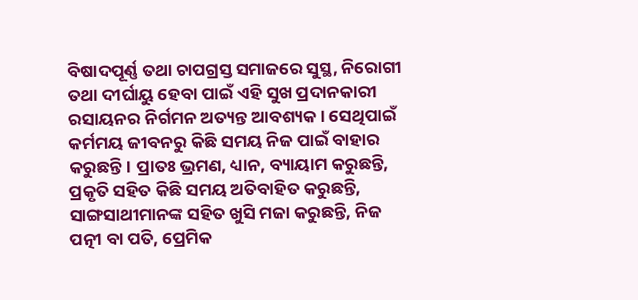ବିଷାଦପୂର୍ଣ୍ଣ ତଥା ଚାପଗ୍ରସ୍ତ ସମାଜରେ ସୁସ୍ଥ, ନିରୋଗୀ ତଥା ଦୀର୍ଘାୟୁ ହେବା ପାଇଁ ଏହି ସୁଖ ପ୍ରଦାନକାରୀ ରସାୟନର ନିର୍ଗମନ ଅତ୍ୟନ୍ତ ଆବଶ୍ୟକ। ସେଥିପାଇଁ କର୍ମମୟ ଜୀବନରୁ କିଛି ସମୟ ନିଜ ପାଇଁ ବାହାର କରୁଛନ୍ତି। ପ୍ରାତଃ ଭ୍ରମଣ, ଧ୍ୟାନ, ବ୍ୟାୟାମ କରୁଛନ୍ତି, ପ୍ରକୃତି ସହିତ କିଛି ସମୟ ଅତିବାହିତ କରୁଛନ୍ତି, ସାଙ୍ଗସାଥୀମାନଙ୍କ ସହିତ ଖୁସି ମଜା କରୁଛନ୍ତି, ନିଜ ପତ୍ନୀ ବା ପତି, ପ୍ରେମିକ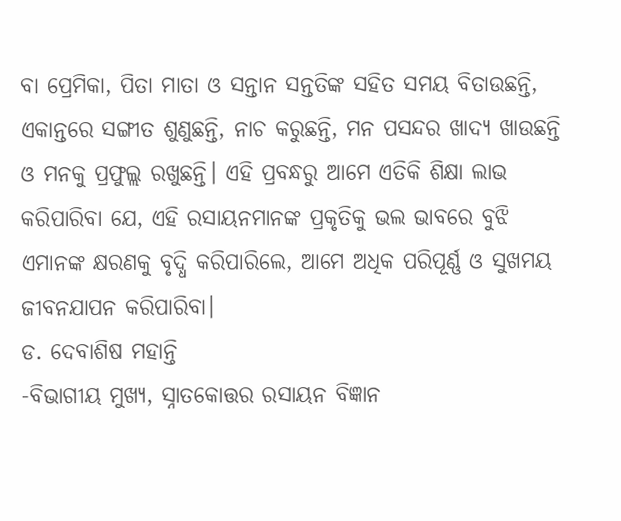ବା ପ୍ରେମିକା, ପିତା ମାତା ଓ ସନ୍ତାନ ସନ୍ତତିଙ୍କ ସହିତ ସମୟ ବିତାଉଛନ୍ତି, ଏକାନ୍ତରେ ସଙ୍ଗୀତ ଶୁଣୁଛନ୍ତି, ନାଚ କରୁଛନ୍ତି, ମନ ପସନ୍ଦର ଖାଦ୍ୟ ଖାଉଛନ୍ତି ଓ ମନକୁ ପ୍ରଫୁଲ୍ଲ ରଖୁଛନ୍ତି। ଏହି ପ୍ରବନ୍ଧରୁ ଆମେ ଏତିକି ଶିକ୍ଷା ଲାଭ କରିପାରିବା ଯେ, ଏହି ରସାୟନମାନଙ୍କ ପ୍ରକୃତିକୁ ଭଲ ଭାବରେ ବୁଝି ଏମାନଙ୍କ କ୍ଷରଣକୁ ବୃଦ୍ଧି କରିପାରିଲେ, ଆମେ ଅଧିକ ପରିପୂର୍ଣ୍ଣ ଓ ସୁଖମୟ ଜୀବନଯାପନ କରିପାରିବା।
ଡ. ଦେବାଶିଷ ମହାନ୍ତି
-ବିଭାଗୀୟ ମୁଖ୍ୟ, ସ୍ନାତକୋତ୍ତର ରସାୟନ ବିଜ୍ଞାନ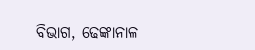ବିଭାଗ, ଢେଙ୍କାନାଳ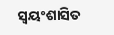ସ୍ବୟଂଶାସିତ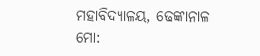ମହାବିଦ୍ୟାଳୟ, ଢେଙ୍କାନାଳ
ମୋ: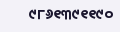୯୮୬୧୩୯୧୧୯୦